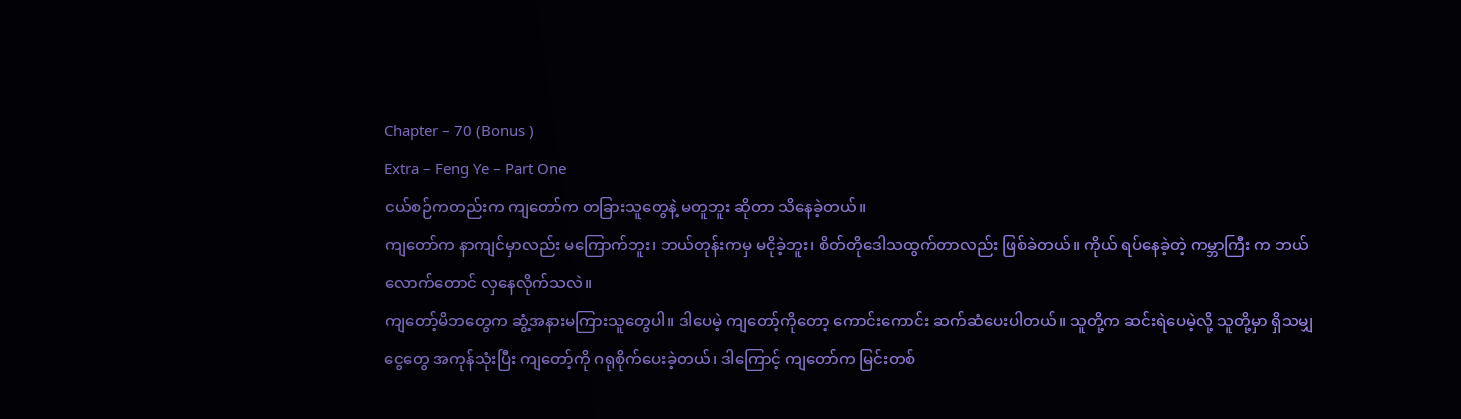Chapter – 70 (Bonus )
Extra – Feng Ye – Part One
ငယ်စဉ်ကတည်းက ကျတော်က တခြားသူတွေနဲ့ မတူဘူး ဆိုတာ သိနေခဲ့တယ်။
ကျတော်က နာကျင်မှာလည်း မကြောက်ဘူး၊ ဘယ်တုန်းကမှ မငိုခဲ့ဘူး၊ စိတ်တိုဒေါသထွက်တာလည်း ဖြစ်ခဲတယ်။ ကိုယ် ရပ်နေခဲ့တဲ့ ကမ္ဘာကြီး က ဘယ်လောက်တောင် လှနေလိုက်သလဲ။
ကျတော့်မိဘတွေက ဆွံ့အနားမကြားသူတွေပါ။ ဒါပေမဲ့ ကျတော့်ကိုတော့ ကောင်းကောင်း ဆက်ဆံပေးပါတယ်။ သူတို့က ဆင်းရဲပေမဲ့လို့ သူတို့မှာ ရှိသမျှ ငွေတွေ အကုန်သုံးပြီး ကျတော့်ကို ဂရုစိုက်ပေးခဲ့တယ်၊ ဒါကြောင့် ကျတော်က မြင်းတစ်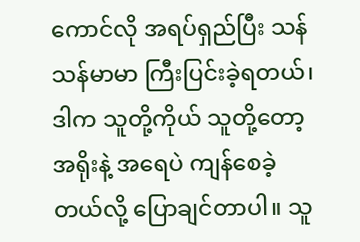ကောင်လို အရပ်ရှည်ပြီး သန်သန်မာမာ ကြီးပြင်းခဲ့ရတယ်၊ ဒါက သူတို့ကိုယ် သူတို့တော့ အရိုးနဲ့ အရေပဲ ကျန်စေခဲ့တယ်လို့ ပြောချင်တာပါ။ သူ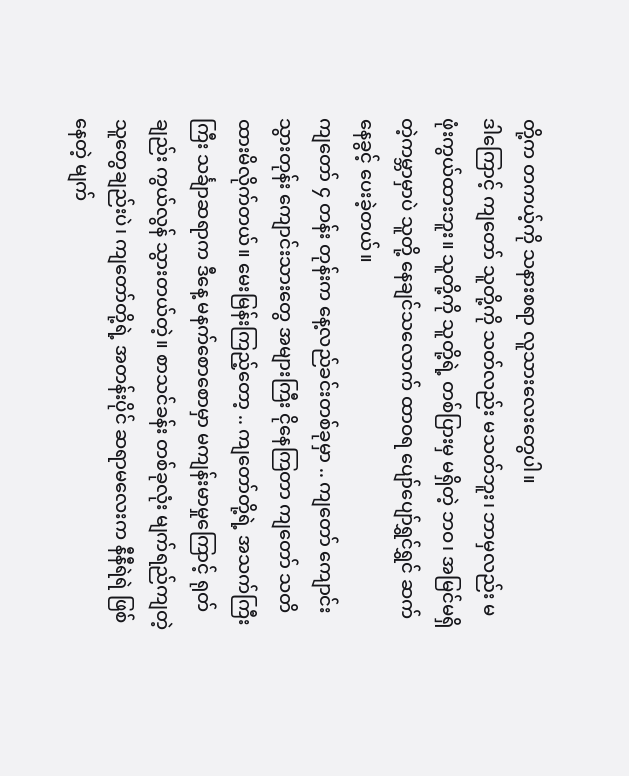တို့က တကယ့်ကို သနားစရာ လူသားလေးတွေပါ။
ဒါကြောင့် ကျတော် သူတို့ကို သတ်လည်း မသတ်ဘူး၊ ဘာမှလည်း မဖုံးကွယ်ထားဘူး။ သူတို့ကို သူတို့ရဲ့ တစ်ပြားမှ မရှိတဲ့ ဘဝ၊ အမြင်မရှိတဲ့ကမ္ဘာမှာပဲ သူတို့ နေချင်သလောက် ထာဝရ ပျော်ပျော်ရွှင်ရွှင် ဆက်နေခွင့် ပေးခဲ့တယ်။
ကျတော် ၄ တန်း တုန်းက နေ့လည်ခင်းတစ်ခုမှာ .. ကျတော် ကျောင်းသွားတုန်း ကျောင်းသားတွေ အများကြီး ငိုနေကြတာ ကျတော် သတိထားမိလိုက်တယ်။ မေးမြန်းကြည့်တော့ .. ကျတော်တို့ရဲ့ အသက်ကြီးကြီး သင်္ချာဆရာက ဒီနေ့ မနက်စောစောမှာ မကျန်းမာမှုကြောင့် ရုတ်ချည်း ကွယ်လွန် သွားတယ်တဲ့။ စာသင်ခန်း တစ်ခုလုံး မျက်ရည်ကျတဲ့သူတွေချည်းပဲ၊ ကျတော်တို့ရဲ့ အတန်းပိုင် ဆရာမလေးက နီနီရဲရဲ ဖြစ်နေတဲ့ မျက်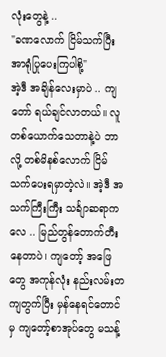လုံးတွေနဲ့ ..
"ခဏလောက် ငြိမ်သက်ပြီး အာရုံပြုပေးကြပါစို့"
အဲ့ဒီ အချိန်လေးမှာပဲ .. ကျတော် ရယ်ချင်လာတယ်။ လူတစ်ယောက်သေတာနဲ့ပဲ ဘာလို့ တစ်မိနစ်လောက် ငြိမ်သက်ပေးရမှာတဲ့လဲ။ အဲ့ဒီ အသက်ကြီးကြီး သင်္ချာဆရာကလေ .. မြည်တွန်တောက်တီးနေတာပဲ၊ ကျတော့် အဖြေတွေ အကုန်လုံး နည်းလမ်းတကျတွက်ပြီး မှန်နေရင်တောင်မှ ကျတော့်စာအုပ်တွေ မသန့်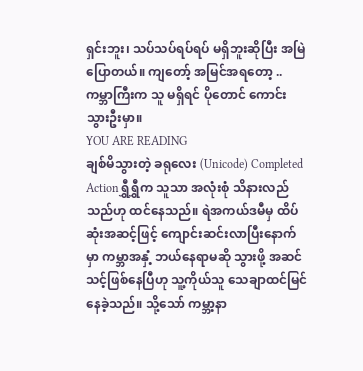ရှင်းဘူး၊ သပ်သပ်ရပ်ရပ် မရှိဘူးဆိုပြီး အမြဲပြောတယ်။ ကျတော့် အမြင်အရတော့ .. ကမ္ဘာကြီးက သူ မရှိရင် ပိုတောင် ကောင်းသွားဦးမှာ။
YOU ARE READING
ချစ်မိသွားတဲ့ ခရုလေး (Unicode) Completed
Actionရွှီရွှီက သူသာ အလုံးစုံ သိနားလည်သည်ဟု ထင်နေသည်။ ရဲအကယ်ဒမီမှ ထိပ်ဆုံးအဆင့်ဖြင့် ကျောင်းဆင်းလာပြီးနောက်မှာ ကမ္ဘာအနှံ့ ဘယ်နေရာမဆို သွားဖို့ အဆင်သင့်ဖြစ်နေပြီဟု သူ့ကိုယ်သူ သေချာထင်မြင်နေခဲ့သည်။ သို့သော် ကမ္ဘာ့နာ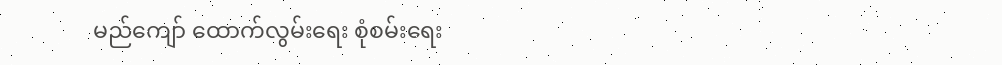မည်ကျော် ထောက်လွမ်းရေး စုံစမ်းရေး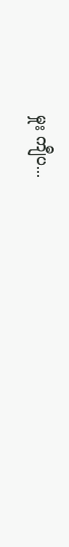မှုး ကျီပ...